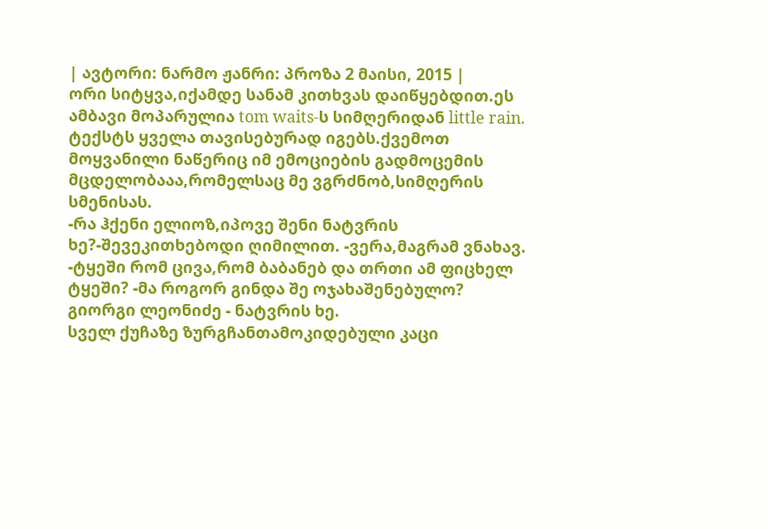| ავტორი: ნარმო ჟანრი: პროზა 2 მაისი, 2015 |
ორი სიტყვა,იქამდე სანამ კითხვას დაიწყებდით.ეს ამბავი მოპარულია tom waits-ს სიმღერიდან little rain. ტექსტს ყველა თავისებურად იგებს.ქვემოთ მოყვანილი ნაწერიც იმ ემოციების გადმოცემის მცდელობააა,რომელსაც მე ვგრძნობ,სიმღერის სმენისას.
-რა ჰქენი ელიოზ,იპოვე შენი ნატვრის ხე?-შევეკითხებოდი ღიმილით. -ვერა,მაგრამ ვნახავ. -ტყეში რომ ცივა,რომ ბაბანებ და თრთი ამ ფიცხელ ტყეში? -მა როგორ გინდა შე ოჯახაშენებულო?
გიორგი ლეონიძე - ნატვრის ხე.
სველ ქუჩაზე ზურგჩანთამოკიდებული კაცი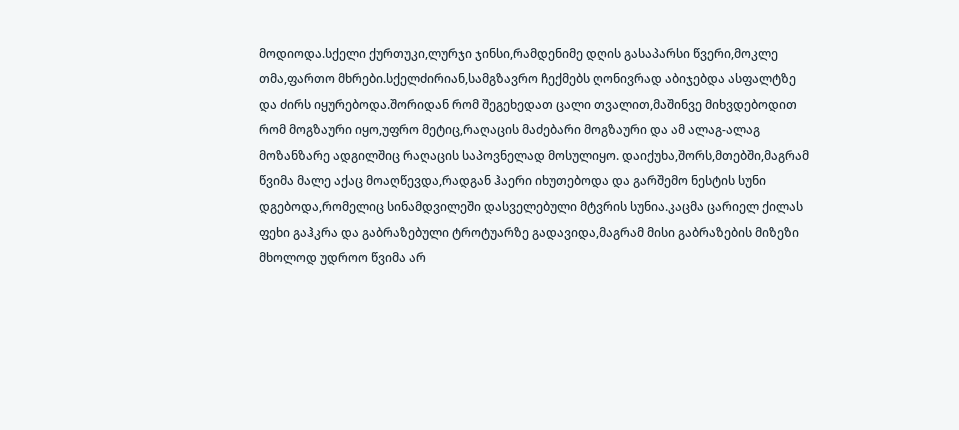მოდიოდა.სქელი ქურთუკი,ლურჯი ჯინსი,რამდენიმე დღის გასაპარსი წვერი,მოკლე თმა,ფართო მხრები.სქელძირიან,სამგზავრო ჩექმებს ღონივრად აბიჯებდა ასფალტზე და ძირს იყურებოდა.შორიდან რომ შეგეხედათ ცალი თვალით,მაშინვე მიხვდებოდით რომ მოგზაური იყო,უფრო მეტიც,რაღაცის მაძებარი მოგზაური და ამ ალაგ-ალაგ მოზანზარე ადგილშიც რაღაცის საპოვნელად მოსულიყო. დაიქუხა,შორს,მთებში,მაგრამ წვიმა მალე აქაც მოაღწევდა,რადგან ჰაერი იხუთებოდა და გარშემო ნესტის სუნი დგებოდა,რომელიც სინამდვილეში დასველებული მტვრის სუნია.კაცმა ცარიელ ქილას ფეხი გაჰკრა და გაბრაზებული ტროტუარზე გადავიდა,მაგრამ მისი გაბრაზების მიზეზი მხოლოდ უდროო წვიმა არ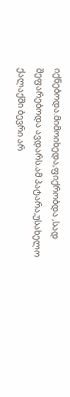იქნებოდა.მიმოიხედა,ფიქრობდა ,სად შეფარებოდა ავდარს.ამ პატარა,უსახელო ქალაქში ბევრი არ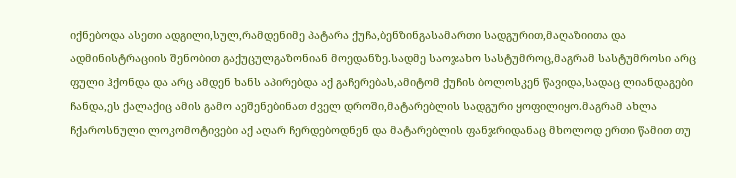იქნებოდა ასეთი ადგილი,სულ,რამდენიმე პატარა ქუჩა,ბენზინგასამართი სადგურით,მაღაზიითა და ადმინისტრაციის შენობით გაქუცულგაზონიან მოედანზე.სადმე საოჯახო სასტუმროც,მაგრამ სასტუმროსი არც ფული ჰქონდა და არც ამდენ ხანს აპირებდა აქ გაჩერებას,ამიტომ ქუჩის ბოლოსკენ წავიდა,სადაც ლიანდაგები ჩანდა,ეს ქალაქიც ამის გამო აეშენებინათ ძველ დროში,მატარებლის სადგური ყოფილიყო.მაგრამ ახლა ჩქაროსნული ლოკომოტივები აქ აღარ ჩერდებოდნენ და მატარებლის ფანჯრიდანაც მხოლოდ ერთი წამით თუ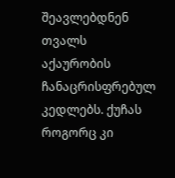შეავლებდნენ თვალს აქაურობის ჩანაცრისფრებულ კედლებს. ქუჩას როგორც კი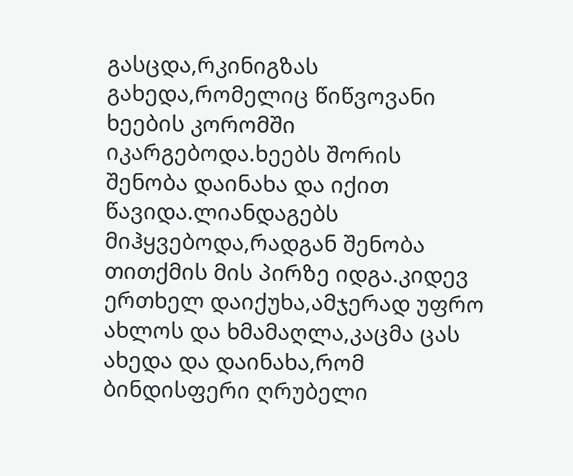გასცდა,რკინიგზას გახედა,რომელიც წიწვოვანი ხეების კორომში იკარგებოდა.ხეებს შორის შენობა დაინახა და იქით წავიდა.ლიანდაგებს მიჰყვებოდა,რადგან შენობა თითქმის მის პირზე იდგა.კიდევ ერთხელ დაიქუხა,ამჯერად უფრო ახლოს და ხმამაღლა,კაცმა ცას ახედა და დაინახა,რომ ბინდისფერი ღრუბელი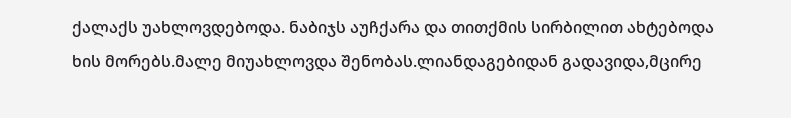ქალაქს უახლოვდებოდა. ნაბიჯს აუჩქარა და თითქმის სირბილით ახტებოდა ხის მორებს.მალე მიუახლოვდა შენობას.ლიანდაგებიდან გადავიდა,მცირე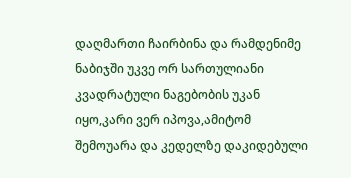დაღმართი ჩაირბინა და რამდენიმე ნაბიჯში უკვე ორ სართულიანი კვადრატული ნაგებობის უკან იყო,კარი ვერ იპოვა,ამიტომ შემოუარა და კედელზე დაკიდებული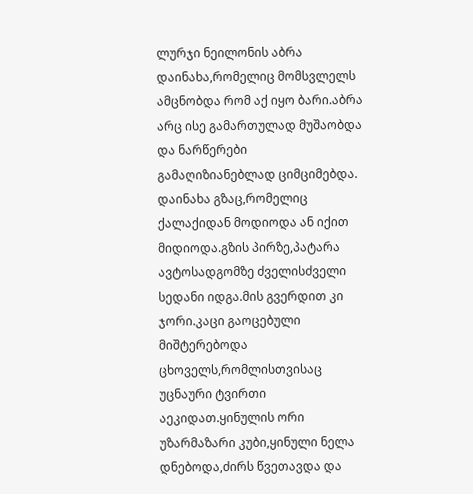ლურჯი ნეილონის აბრა დაინახა,რომელიც მომსვლელს ამცნობდა რომ აქ იყო ბარი.აბრა არც ისე გამართულად მუშაობდა და ნარწერები გამაღიზიანებლად ციმციმებდა. დაინახა გზაც,რომელიც ქალაქიდან მოდიოდა ან იქით მიდიოდა.გზის პირზე,პატარა ავტოსადგომზე ძველისძველი სედანი იდგა.მის გვერდით კი ჯორი.კაცი გაოცებული მიშტერებოდა ცხოველს,რომლისთვისაც უცნაური ტვირთი აეკიდათ.ყინულის ორი უზარმაზარი კუბი,ყინული ნელა დნებოდა,ძირს წვეთავდა და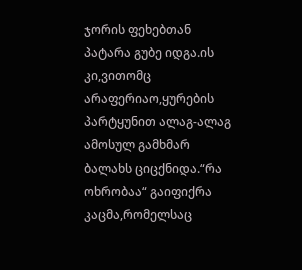ჯორის ფეხებთან პატარა გუბე იდგა.ის კი,ვითომც არაფერიაო,ყურების პარტყუნით ალაგ-ალაგ ამოსულ გამხმარ ბალახს ციცქნიდა.“რა ოხრობაა“ გაიფიქრა კაცმა,რომელსაც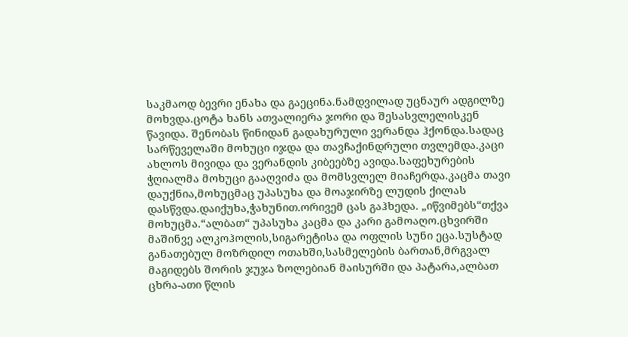საკმაოდ ბევრი ენახა და გაეცინა.ნამდვილად უცნაურ ადგილზე მოხვდა.ცოტა ხანს ათვალიერა ჯორი და შესასვლელისკენ წავიდა. შენობას წინიდან გადახურული ვერანდა ჰქონდა.სადაც სარწეველაში მოხუცი იჯდა და თავჩაქინდრული თვლემდა.კაცი ახლოს მივიდა და ვერანდის კიბეებზე ავიდა.საფეხურების ჭღიალმა მოხუცი გააღვიძა და მომსვლელ მიაჩერდა.კაცმა თავი დაუქნია,მოხუცმაც უპასუხა და მოაჯირზე ლუდის ქილას დასწვდა.დაიქუხა,ჭახუნით.ორივემ ცას გაჰხედა. „იწვიმებს“თქვა მოხუცმა.“ალბათ“ უპასუხა კაცმა და კარი გამოაღო.ცხვირში მაშინვე ალკოჰოლის,სიგარეტისა და ოფლის სუნი ეცა.სუსტად განათებულ მოზრდილ ოთახში,სასმელების ბართან,მრგვალ მაგიდებს შორის ჯუჯა ზოლებიან მაისურში და პატარა,ალბათ ცხრა-ათი წლის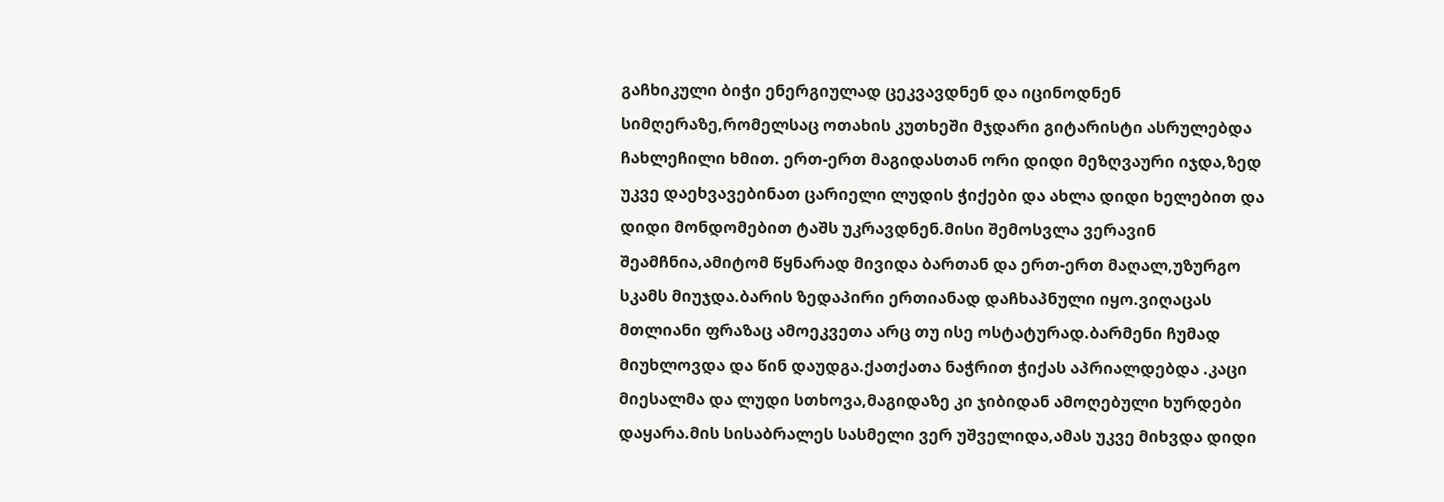გაჩხიკული ბიჭი ენერგიულად ცეკვავდნენ და იცინოდნენ სიმღერაზე,რომელსაც ოთახის კუთხეში მჯდარი გიტარისტი ასრულებდა ჩახლეჩილი ხმით. ერთ-ერთ მაგიდასთან ორი დიდი მეზღვაური იჯდა,ზედ უკვე დაეხვავებინათ ცარიელი ლუდის ჭიქები და ახლა დიდი ხელებით და დიდი მონდომებით ტაშს უკრავდნენ.მისი შემოსვლა ვერავინ შეამჩნია,ამიტომ წყნარად მივიდა ბართან და ერთ-ერთ მაღალ,უზურგო სკამს მიუჯდა.ბარის ზედაპირი ერთიანად დაჩხაპნული იყო.ვიღაცას მთლიანი ფრაზაც ამოეკვეთა არც თუ ისე ოსტატურად.ბარმენი ჩუმად მიუხლოვდა და წინ დაუდგა.ქათქათა ნაჭრით ჭიქას აპრიალდებდა .კაცი მიესალმა და ლუდი სთხოვა,მაგიდაზე კი ჯიბიდან ამოღებული ხურდები დაყარა.მის სისაბრალეს სასმელი ვერ უშველიდა,ამას უკვე მიხვდა დიდი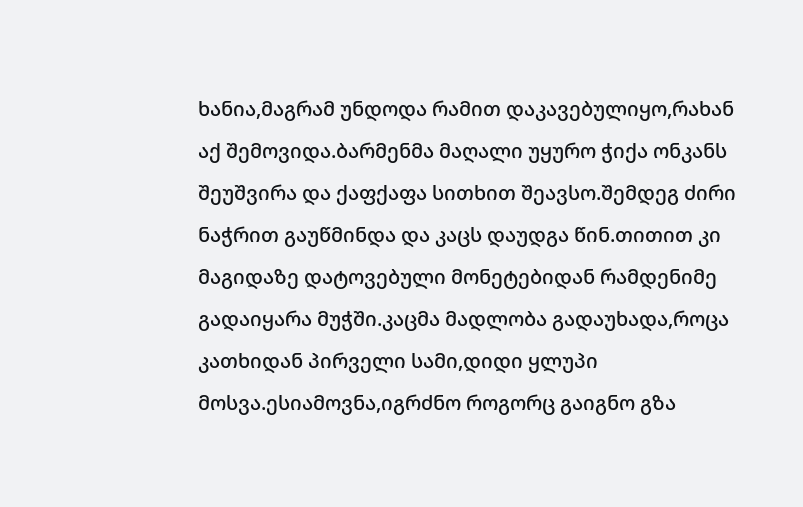ხანია,მაგრამ უნდოდა რამით დაკავებულიყო,რახან აქ შემოვიდა.ბარმენმა მაღალი უყურო ჭიქა ონკანს შეუშვირა და ქაფქაფა სითხით შეავსო.შემდეგ ძირი ნაჭრით გაუწმინდა და კაცს დაუდგა წინ.თითით კი მაგიდაზე დატოვებული მონეტებიდან რამდენიმე გადაიყარა მუჭში.კაცმა მადლობა გადაუხადა,როცა კათხიდან პირველი სამი,დიდი ყლუპი მოსვა.ესიამოვნა,იგრძნო როგორც გაიგნო გზა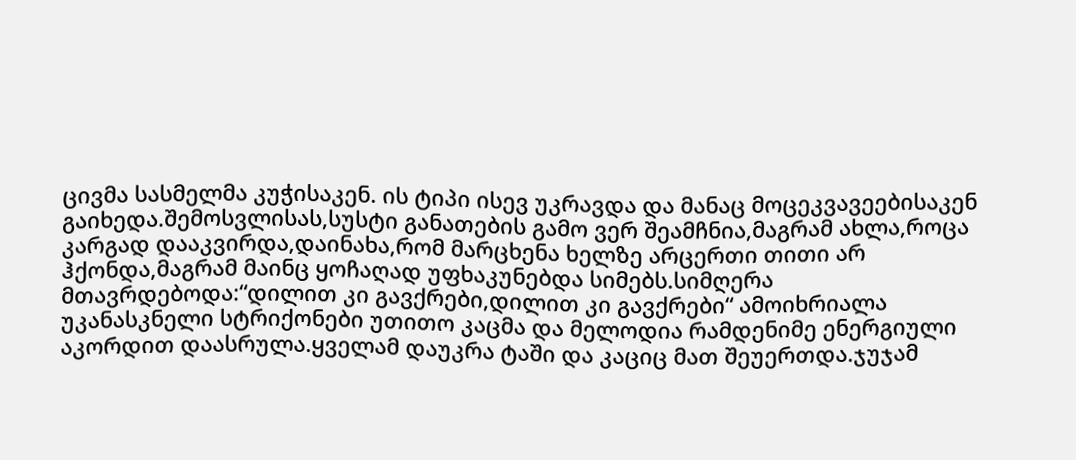ცივმა სასმელმა კუჭისაკენ. ის ტიპი ისევ უკრავდა და მანაც მოცეკვავეებისაკენ გაიხედა.შემოსვლისას,სუსტი განათების გამო ვერ შეამჩნია,მაგრამ ახლა,როცა კარგად დააკვირდა,დაინახა,რომ მარცხენა ხელზე არცერთი თითი არ ჰქონდა,მაგრამ მაინც ყოჩაღად უფხაკუნებდა სიმებს.სიმღერა მთავრდებოდა:“დილით კი გავქრები,დილით კი გავქრები“ ამოიხრიალა უკანასკნელი სტრიქონები უთითო კაცმა და მელოდია რამდენიმე ენერგიული აკორდით დაასრულა.ყველამ დაუკრა ტაში და კაციც მათ შეუერთდა.ჯუჯამ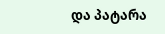და პატარა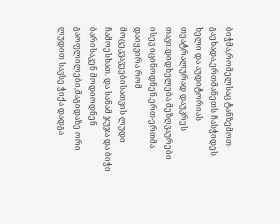ბიჭმა,რომელსაც ტანზემოთ გაეხადა,ერთმანეთს ჩასჭიდეს ხელი და აუდიტორიას თეატრალურად დაუკრეს თავი.დიდხელება მეზღვაურები ისევ იცინოდნენ.ერთ-ერთმა დაიყვირა რომ მოცეკვავეებისათვის ლუდი ჩამოესხათ. და სანამ ჯუჯა და ბიჭი ბარისაკენ მოდიოდნენ გაოფლილები,მაგიდაზე ორი ლუდით სავსე ჭიქა დადგა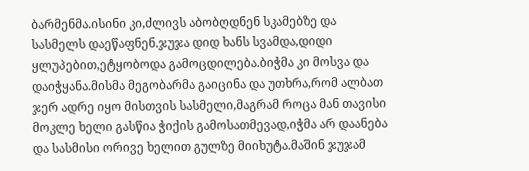ბარმენმა.ისინი კი,ძლივს აბობღდნენ სკამებზე და სასმელს დაეწაფნენ.ჯუჯა დიდ ხანს სვამდა,დიდი ყლუპებით,ეტყობოდა გამოცდილება.ბიჭმა კი მოსვა და დაიჭყანა.მისმა მეგობარმა გაიცინა და უთხრა,რომ ალბათ ჯერ ადრე იყო მისთვის სასმელი,მაგრამ როცა მან თავისი მოკლე ხელი გასწია ჭიქის გამოსათმევად,იჭმა არ დაანება და სასმისი ორივე ხელით გულზე მიიხუტა.მაშინ ჯუჯამ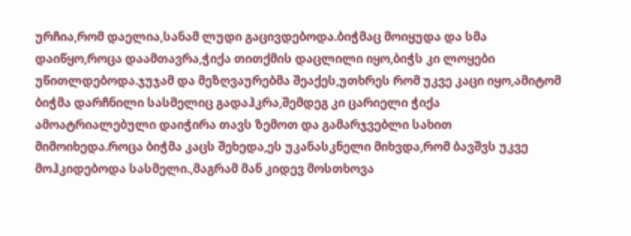ურჩია,რომ დაელია,სანამ ლუდი გაცივდებოდა.ბიჭმაც მოიყუდა და სმა დაიწყო,როცა დაამთავრა,ჭიქა თითქმის დაცლილი იყო,ბიჭს კი ლოყები უწითლდებოდა.ჯუჯამ და მეზღვაურებმა შეაქეს,უთხრეს რომ უკვე კაცი იყო,ამიტომ ბიჭმა დარჩნილი სასმელიც გადაჰკრა,შემდეგ კი ცარიელი ჭიქა ამოატრიალებული დაიჭირა თავს ზემოთ და გამარჯვებლი სახით მიმოიხედა.როცა ბიჭმა კაცს შეხედა,ეს უკანასკნელი მიხვდა,რომ ბავშვს უკვე მოჰკიდებოდა სასმელი.,მაგრამ მან კიდევ მოსთხოვა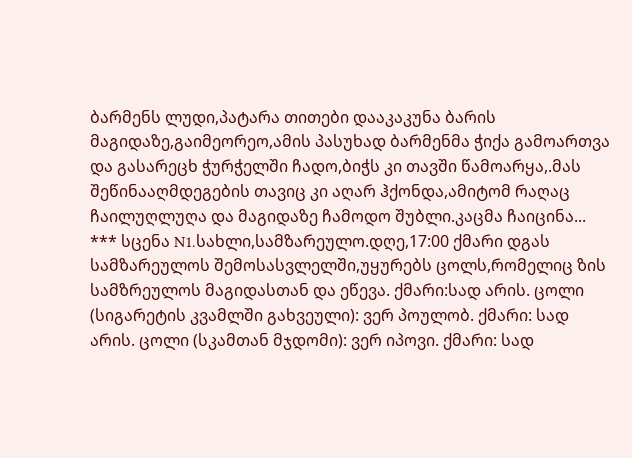ბარმენს ლუდი,პატარა თითები დააკაკუნა ბარის მაგიდაზე,გაიმეორეო,ამის პასუხად ბარმენმა ჭიქა გამოართვა და გასარეცხ ჭურჭელში ჩადო,ბიჭს კი თავში წამოარყა,.მას შეწინააღმდეგების თავიც კი აღარ ჰქონდა,ამიტომ რაღაც ჩაილუღლუღა და მაგიდაზე ჩამოდო შუბლი.კაცმა ჩაიცინა...
*** სცენა N1.სახლი,სამზარეულო.დღე,17:00 ქმარი დგას სამზარეულოს შემოსასვლელში,უყურებს ცოლს,რომელიც ზის სამზრეულოს მაგიდასთან და ეწევა. ქმარი:სად არის. ცოლი (სიგარეტის კვამლში გახვეული): ვერ პოულობ. ქმარი: სად არის. ცოლი (სკამთან მჯდომი): ვერ იპოვი. ქმარი: სად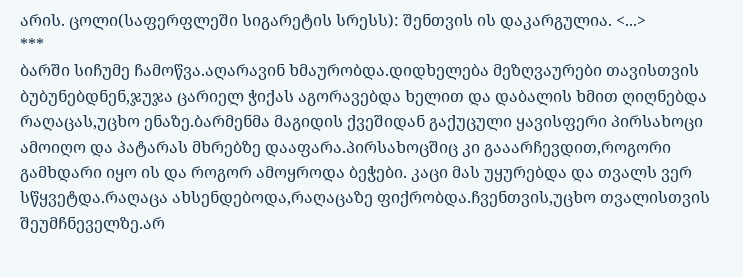არის. ცოლი(საფერფლეში სიგარეტის სრესს): შენთვის ის დაკარგულია. <...>
***
ბარში სიჩუმე ჩამოწვა.აღარავინ ხმაურობდა.დიდხელება მეზღვაურები თავისთვის ბუბუნებდნენ,ჯუჯა ცარიელ ჭიქას აგორავებდა ხელით და დაბალის ხმით ღიღნებდა რაღაცას,უცხო ენაზე.ბარმენმა მაგიდის ქვეშიდან გაქუცული ყავისფერი პირსახოცი ამოიღო და პატარას მხრებზე დააფარა.პირსახოცშიც კი გააარჩევდით,როგორი გამხდარი იყო ის და როგორ ამოყროდა ბეჭები. კაცი მას უყურებდა და თვალს ვერ სწყვეტდა.რაღაცა ახსენდებოდა,რაღაცაზე ფიქრობდა.ჩვენთვის,უცხო თვალისთვის შეუმჩნეველზე.არ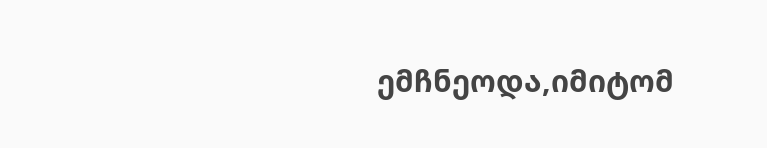ემჩნეოდა,იმიტომ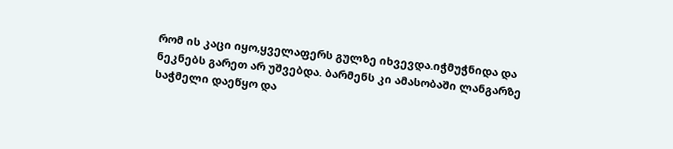რომ ის კაცი იყო,ყველაფერს გულზე იხვევდა.იჭმუჭნიდა და ნეკნებს გარეთ არ უშვებდა. ბარმენს კი ამასობაში ლანგარზე საჭმელი დაეწყო და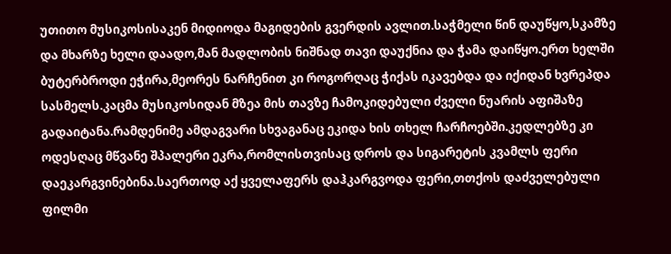უთითო მუსიკოსისაკენ მიდიოდა მაგიდების გვერდის ავლით.საჭმელი წინ დაუწყო,სკამზე და მხარზე ხელი დაადო,მან მადლობის ნიშნად თავი დაუქნია და ჭამა დაიწყო.ერთ ხელში ბუტერბროდი ეჭირა,მეორეს ნარჩენით კი როგორღაც ჭიქას იკავებდა და იქიდან ხვრეპდა სასმელს.კაცმა მუსიკოსიდან მზეა მის თავზე ჩამოკიდებული ძველი ნუარის აფიშაზე გადაიტანა.რამდენიმე ამდაგვარი სხვაგანაც ეკიდა ხის თხელ ჩარჩოებში.კედლებზე კი ოდესღაც მწვანე შპალერი ეკრა,რომლისთვისაც დროს და სიგარეტის კვამლს ფერი დაეკარგვინებინა.საერთოდ აქ ყველაფერს დაჰკარგვოდა ფერი,თთქოს დაძველებული ფილმი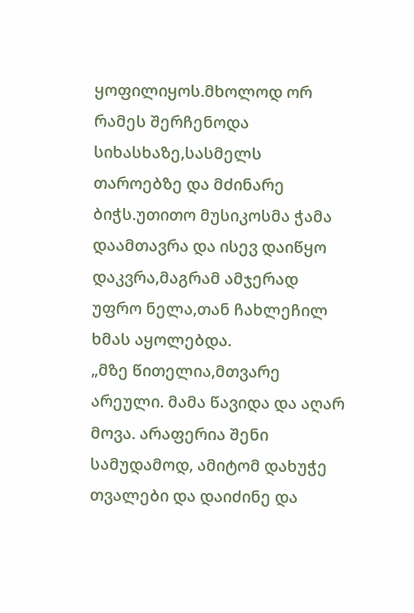ყოფილიყოს.მხოლოდ ორ რამეს შერჩენოდა სიხასხაზე,სასმელს თაროებზე და მძინარე ბიჭს.უთითო მუსიკოსმა ჭამა დაამთავრა და ისევ დაიწყო დაკვრა,მაგრამ ამჯერად უფრო ნელა,თან ჩახლეჩილ ხმას აყოლებდა.
„მზე წითელია,მთვარე არეული. მამა წავიდა და აღარ მოვა. არაფერია შენი სამუდამოდ, ამიტომ დახუჭე თვალები და დაიძინე და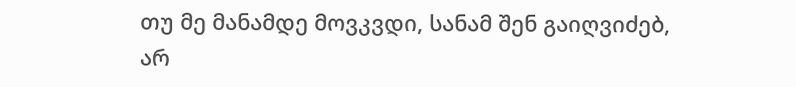თუ მე მანამდე მოვკვდი, სანამ შენ გაიღვიძებ, არ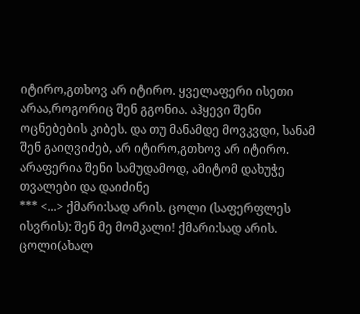იტირო,გთხოვ არ იტირო. ყველაფერი ისეთი არაა,როგორიც შენ გგონია. აჰყევი შენი ოცნებების კიბეს. და თუ მანამდე მოვკვდი, სანამ შენ გაიღვიძებ, არ იტირო,გთხოვ არ იტირო. არაფერია შენი სამუდამოდ, ამიტომ დახუჭე თვალები და დაიძინე
*** <...> ქმარი:სად არის. ცოლი (საფერფლეს ისვრის): შენ მე მომკალი! ქმარი:სად არის. ცოლი(ახალ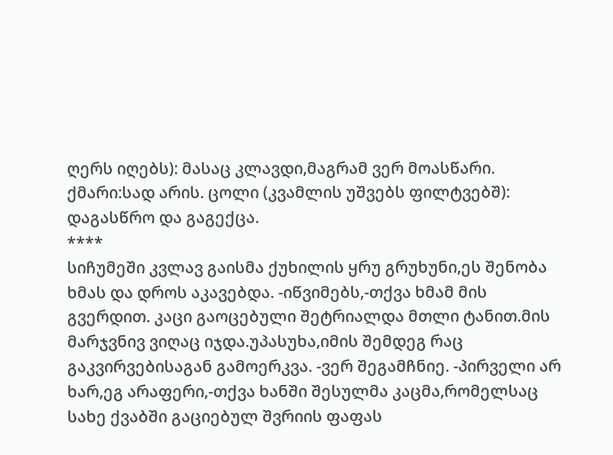ღერს იღებს): მასაც კლავდი,მაგრამ ვერ მოასწარი. ქმარი:სად არის. ცოლი (კვამლის უშვებს ფილტვებშ): დაგასწრო და გაგექცა.
****
სიჩუმეში კვლავ გაისმა ქუხილის ყრუ გრუხუნი,ეს შენობა ხმას და დროს აკავებდა. -იწვიმებს,-თქვა ხმამ მის გვერდით. კაცი გაოცებული შეტრიალდა მთლი ტანით.მის მარჯვნივ ვიღაც იჯდა.უპასუხა,იმის შემდეგ რაც გაკვირვებისაგან გამოერკვა. -ვერ შეგამჩნიე. -პირველი არ ხარ,ეგ არაფერი,-თქვა ხანში შესულმა კაცმა,რომელსაც სახე ქვაბში გაციებულ შვრიის ფაფას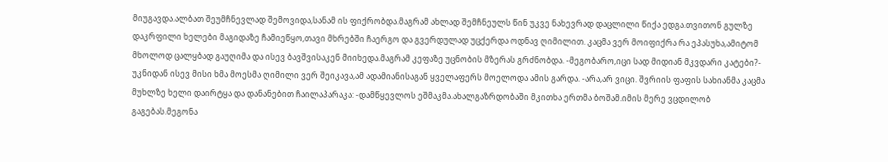მიუგავდა.ალბათ შეუმჩნევლად შემოვიდა,სანამ ის ფიქრობდა.მაგრამ ახლად შემჩნეულს წინ უკვე ნახევრად დაცლილი წიქა ედგა.თვითონ გულზე დაკრფილი ხელები მაგიდაზე ჩამიეწყო,თავი მხრებში ჩაერგო და გვერდულად უცქერდა ოდნავ ღიმილით. კაცმა ვერ მოიფიქრა რა ეპასუხა,ამიტომ მხოლოდ ცალყბად გაუღიმა და ისევ ბავშვისაკენ მიიხედა.მაგრამ კეფაზე უცნობის მზერას გრძნობდა. -მეგობარო,იცი სად მიდიან მკვდარი კატები?- უკნიდან ისევ მისი ხმა მოესმა ღიმილი ვერ შეიკავა,ამ ადამიანისაგან ყველაფერს მოელოდა ამის გარდა. -არა,არ ვიცი. შვრიის ფაფის სახიანმა კაცმა მუხლზე ხელი დაირტყა და დანანებით ჩაილაპარაკა: -დამწყევლოს ეშმაკმა.ახალგაზრდობაში მკითხა ერთმა ბოშამ.იმის მერე ვცდილობ გაგებას.მეგონა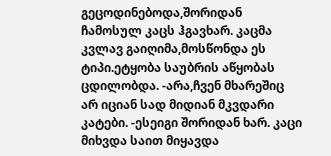გეცოდინებოდა,შორიდან ჩამოსულ კაცს ჰგავხარ. კაცმა კვლავ გაიღიმა,მოსწონდა ეს ტიპი.ეტყობა საუბრის აწყობას ცდილობდა. -არა,ჩვენ მხარეშიც არ იციან სად მიდიან მკვდარი კატები. -ესეიგი შორიდან ხარ. კაცი მიხვდა საით მიყავდა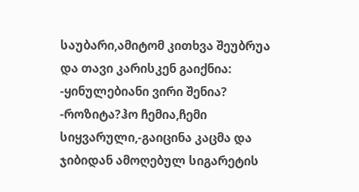საუბარი,ამიტომ კითხვა შეუბრუა და თავი კარისკენ გაიქნია: -ყინულებიანი ვირი შენია? -როზიტა?ჰო ჩემია,ჩემი სიყვარული,-გაიცინა კაცმა და ჯიბიდან ამოღებულ სიგარეტის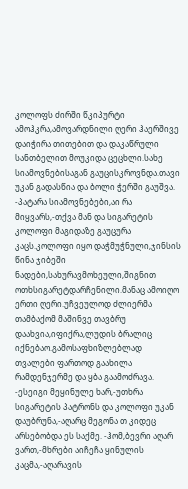კოლოფს ძირში წკიპურტი ამოჰკრა,ამოვარდნილი ღერი ჰაერშივე დაიჭირა თითებით და დაკაწრული სანთბელით მოუკიდა ცეცხლი.სახე სიამოვნებისაგან გაუცისკროვნდა.თავი უკან გადასწია და ბოლი ჭერში გაუშვა. -პატარა სიამოვნებები,აი რა მიყვარს,-თქვა მან და სიგარეტის კოლოფი მაგიდაზე გაუცურა კაცს.კოლოფი იყო დაჭმუჭნული,ჯინსის წინა ჯიბეში ნადები,სახურავმოხეული,შიგნით ოთხსიგარეტდარჩენილი.მანაც ამოიღო ერთი ღერი.უჩვეულოდ ძლიერმა თამბაქომ მაშინვე თავბრუ დაახვია,იფიქრა,ლუდის ბრალიც იქნებაო.გამოსაფხიზლებლად თვალები ფართოდ გაახილა რამდენჯერმე და ყბა გაამოძრავა. -ესეიგი მეყინულე ხარ,-უთხრა სიგარეტის პატრონს და კოლოფი უკან დაუბრუნა,-აღარც მეგონა თ კიდეც არსებობდა ეს საქმე. -ჰომ,ბევრი აღარ ვართ,-მხრები აიჩეჩა ყინულის კაცმა,-აღარავის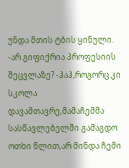უნდა მთის ტბის ყინული. -არ გიფიქრია პროფესიის შეცვლაზე? -ჰაჰ,როგორც კი სკოლა დავამთავრე,მამაჩემმა სასწავლებელში გამაგდო ოთხი წლით,არ მინდა ჩემი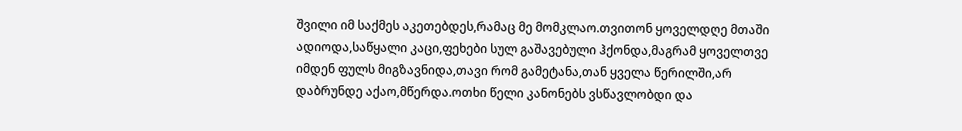შვილი იმ საქმეს აკეთებდეს,რამაც მე მომკლაო.თვითონ ყოველდღე მთაში ადიოდა,საწყალი კაცი,ფეხები სულ გაშავებული ჰქონდა,მაგრამ ყოველთვე იმდენ ფულს მიგზავნიდა,თავი რომ გამეტანა,თან ყველა წერილში,არ დაბრუნდე აქაო,მწერდა.ოთხი წელი კანონებს ვსწავლობდი და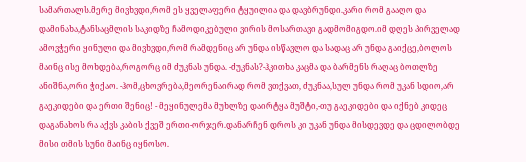სამართალს.მერე მივხვდი,რომ ეს ყველაფერი ტყუილია და დავბრუნდი.კარი რომ გააღო და დამინახა,ტანსაცმლის საკიდზე ჩამოდიკებული ვირის მოსართავი გადმომიგდო.იმ დღეს პირველად ამოვჭერი ყინული და მივხვდი,რომ რამდენიც არ უნდა ისწავლო და სადაც არ უნდა გაიქცე,ბოლოს მაინც ისე მოხდება,როგორც იმ ძუკნას უნდა. -ძუკნას?-ჰკითხა კაცმა და ბარმენს რაღაც ბოთლზე ანიშნა,ორი ჭიქაო. -ჰომ,ცხოვრება,მეორენაირად რომ ვთქვათ, ძუკნაა,სულ უნდა რომ უკან სდიო,არ გაეკიდები და ერთი შენიც! - მეყინულემა მუხლზე დაირტყა მუშტი,-თუ გაეკიდები და იქნებ კიდეც დაგანახოს რა აქვს კაბის ქვეშ ერთი-ორჯერ.დანარჩენ დროს კი უკან უნდა მისდევდე და ცდილობდე მისი თმის სუნი მაინც იყნოსო.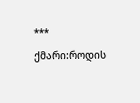*** ქმარი:როდის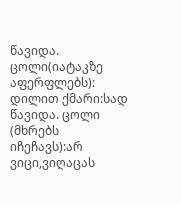წავიდა. ცოლი(იატაკზე აფერფლებს): დილით ქმარი:სად წავიდა. ცოლი (მხრებს იჩეჩავს):არ ვიცი,ვიღაცას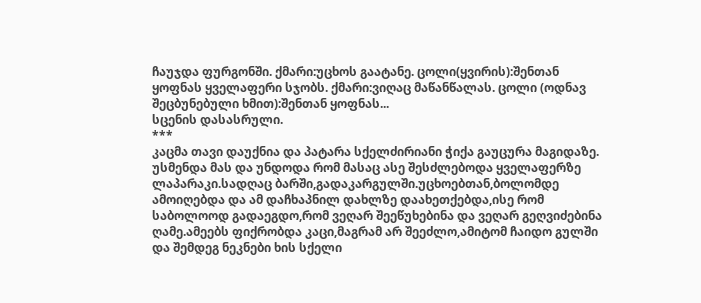ჩაუჯდა ფურგონში. ქმარი:უცხოს გაატანე. ცოლი(ყვირის):შენთან ყოფნას ყველაფერი სჯობს. ქმარი:ვიღაც მაწანწალას. ცოლი (ოდნავ შეცბუნებული ხმით):შენთან ყოფნას...
სცენის დასასრული.
***
კაცმა თავი დაუქნია და პატარა სქელძირიანი ჭიქა გაუცურა მაგიდაზე. უსმენდა მას და უნდოდა რომ მასაც ასე შესძლებოდა ყველაფერზე ლაპარაკი.სადღაც ბარში,გადაკარგულში.უცხოებთან,ბოლომდე ამოიღებდა და ამ დაჩხაპნილ დახლზე დაახეთქებდა,ისე რომ საბოლოოდ გადაეგდო,რომ ვეღარ შეეწუხებინა და ვეღარ გეღვიძებინა ღამე.ამეებს ფიქრობდა კაცი,მაგრამ არ შეეძლო,ამიტომ ჩაიდო გულში და შემდეგ ნეკნები ხის სქელი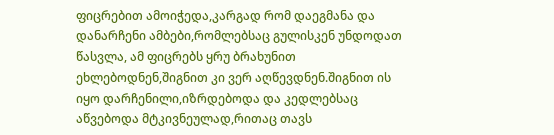ფიცრებით ამოიჭედა,კარგად რომ დაეგმანა და დანარჩენი ამბები,რომლებსაც გულისკენ უნდოდათ წასვლა, ამ ფიცრებს ყრუ ბრახუნით ეხლებოდნენ,შიგნით კი ვერ აღწევდნენ.შიგნით ის იყო დარჩენილი,იზრდებოდა და კედლებსაც აწვებოდა მტკივნეულად,რითაც თავს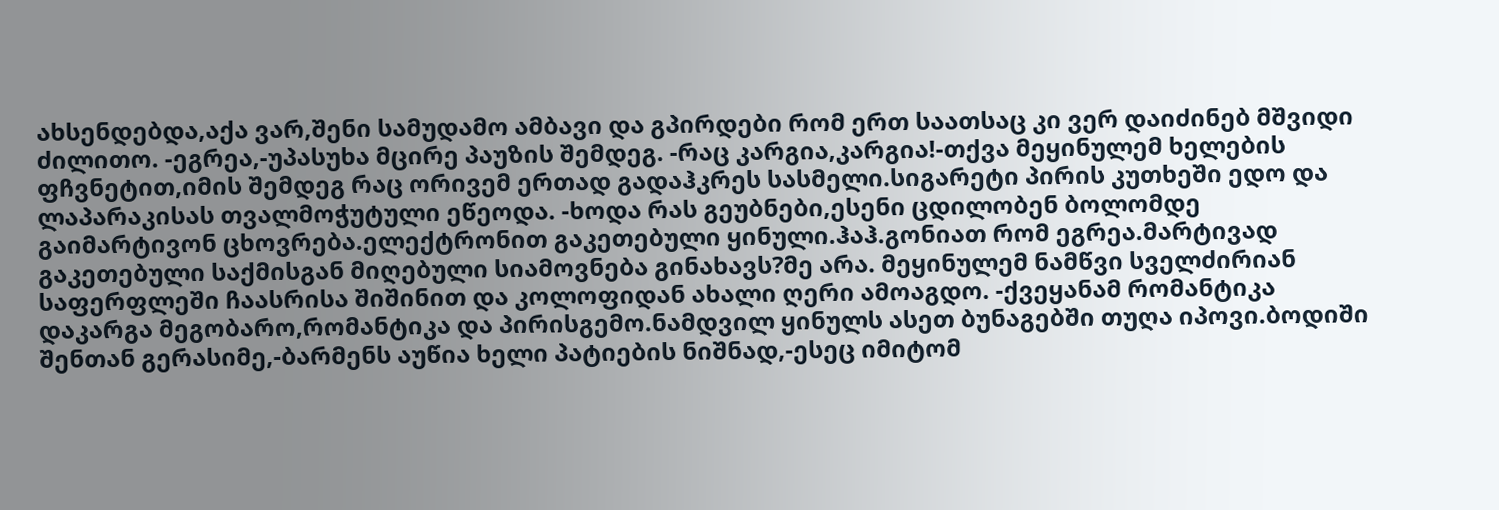ახსენდებდა,აქა ვარ,შენი სამუდამო ამბავი და გპირდები რომ ერთ საათსაც კი ვერ დაიძინებ მშვიდი ძილითო. -ეგრეა,-უპასუხა მცირე პაუზის შემდეგ. -რაც კარგია,კარგია!-თქვა მეყინულემ ხელების ფჩვნეტით,იმის შემდეგ რაც ორივემ ერთად გადაჰკრეს სასმელი.სიგარეტი პირის კუთხეში ედო და ლაპარაკისას თვალმოჭუტული ეწეოდა. -ხოდა რას გეუბნები,ესენი ცდილობენ ბოლომდე გაიმარტივონ ცხოვრება.ელექტრონით გაკეთებული ყინული.ჰაჰ.გონიათ რომ ეგრეა.მარტივად გაკეთებული საქმისგან მიღებული სიამოვნება გინახავს?მე არა. მეყინულემ ნამწვი სველძირიან საფერფლეში ჩაასრისა შიშინით და კოლოფიდან ახალი ღერი ამოაგდო. -ქვეყანამ რომანტიკა დაკარგა მეგობარო,რომანტიკა და პირისგემო.ნამდვილ ყინულს ასეთ ბუნაგებში თუღა იპოვი.ბოდიში შენთან გერასიმე,-ბარმენს აუწია ხელი პატიების ნიშნად,-ესეც იმიტომ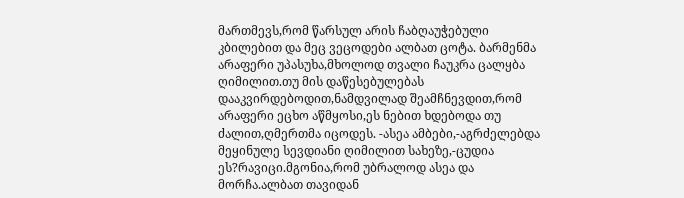მართმევს,რომ წარსულ არის ჩაბღაუჭებული კბილებით და მეც ვეცოდები ალბათ ცოტა. ბარმენმა არაფერი უპასუხა,მხოლოდ თვალი ჩაუკრა ცალყბა ღიმილით.თუ მის დაწესებულებას დააკვირდებოდით,ნამდვილად შეამჩნევდით,რომ არაფერი ეცხო აწმყოსი,ეს ნებით ხდებოდა თუ ძალით,ღმერთმა იცოდეს. -ასეა ამბები,-აგრძელებდა მეყინულე სევდიანი ღიმილით სახეზე,-ცუდია ეს?რავიცი.მგონია,რომ უბრალოდ ასეა და მორჩა.ალბათ თავიდან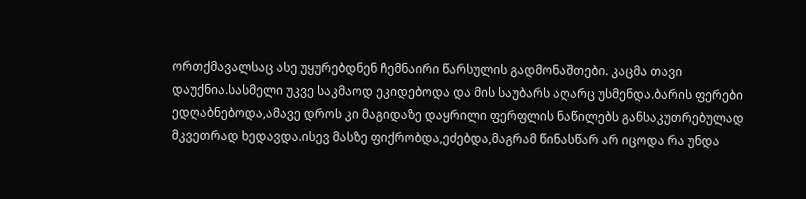ორთქმავალსაც ასე უყურებდნენ ჩემნაირი წარსულის გადმონაშთები. კაცმა თავი დაუქნია.სასმელი უკვე საკმაოდ ეკიდებოდა და მის საუბარს აღარც უსმენდა.ბარის ფერები ედღაბნებოდა,ამავე დროს კი მაგიდაზე დაყრილი ფერფლის ნაწილებს განსაკუთრებულად მკვეთრად ხედავდა.ისევ მასზე ფიქრობდა,ეძებდა,მაგრამ წინასწარ არ იცოდა რა უნდა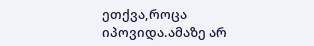ეთქვა,როცა იპოვიდა.ამაზე არ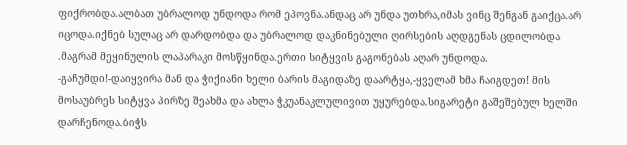ფიქრობდა.ალბათ უბრალოდ უნდოდა რომ ეპოვნა.ანდაც არ უნდა უთხრა,იმას ვინც შენგან გაიქცა.არ იცოდა.იქნებ სულაც არ დარდობდა და უბრალოდ დაკნინებული ღირსების აღდგენას ცდილობდა .მაგრამ მეყინულის ლაპარაკი მოსწყინდა.ერთი სიტყვის გაგონებას აღარ უნდოდა. -გაჩუმდი!-დაიყვირა მან და ჭიქიანი ხელი ბარის მაგიდაზე დაარტყა,-ყველამ ხმა ჩაიგდეთ! მის მოსაუბრეს სიტყვა პირზე შეახმა და ახლა ჭკუანაკლულივით უყურებდა.სიგარეტი გაშეშებულ ხელში დარჩენოდა.ბიჭს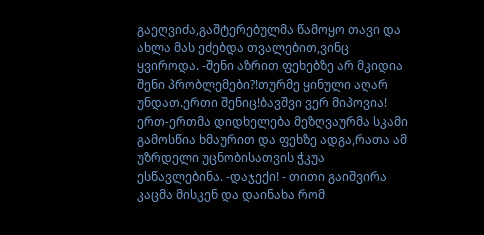გაეღვიძა,გაშტერებულმა წამოყო თავი და ახლა მას ეძებდა თვალებით,ვინც ყვიროდა. -შენი აზრით ფეხებზე არ მკიდია შენი პრობლემები?!თურმე ყინული აღარ უნდათ.ერთი შენიც!ბავშვი ვერ მიპოვია! ერთ-ერთმა დიდხელება მეზღვაურმა სკამი გამოსწია ხმაურით და ფეხზე ადგა,რათა ამ უზრდელი უცნობისათვის ჭკუა ესწავლებინა. -დაჯექი! - თითი გაიშვირა კაცმა მისკენ და დაინახა რომ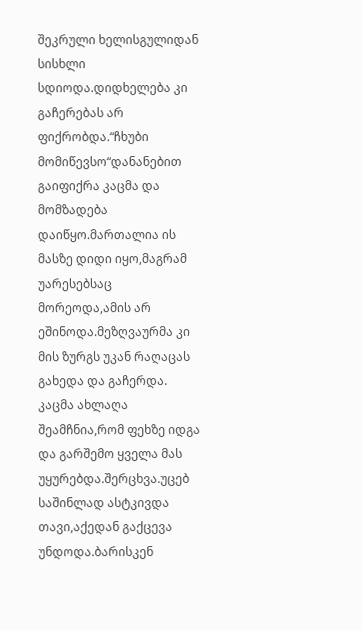შეკრული ხელისგულიდან სისხლი სდიოდა.დიდხელება კი გაჩერებას არ ფიქრობდა.“ჩხუბი მომიწევსო“დანანებით გაიფიქრა კაცმა და მომზადება დაიწყო.მართალია ის მასზე დიდი იყო,მაგრამ უარესებსაც მორეოდა,ამის არ ეშინოდა.მეზღვაურმა კი მის ზურგს უკან რაღაცას გახედა და გაჩერდა. კაცმა ახლაღა შეამჩნია,რომ ფეხზე იდგა და გარშემო ყველა მას უყურებდა.შერცხვა.უცებ საშინლად ასტკივდა თავი,აქედან გაქცევა უნდოდა.ბარისკენ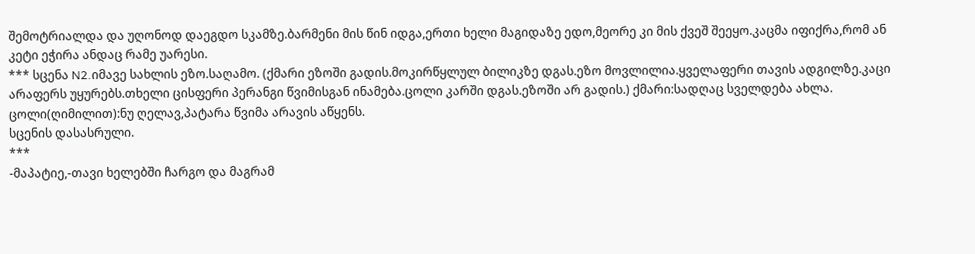შემოტრიალდა და უღონოდ დაეგდო სკამზე.ბარმენი მის წინ იდგა,ერთი ხელი მაგიდაზე ედო,მეორე კი მის ქვეშ შეეყო.კაცმა იფიქრა,რომ ან კეტი ეჭირა ანდაც რამე უარესი.
*** სცენა N2.იმავე სახლის ეზო.საღამო. (ქმარი ეზოში გადის.მოკირწყლულ ბილიკზე დგას.ეზო მოვლილია.ყველაფერი თავის ადგილზე.კაცი არაფერს უყურებს.თხელი ცისფერი პერანგი წვიმისგან ინამება.ცოლი კარში დგას.ეზოში არ გადის.) ქმარი:სადღაც სველდება ახლა. ცოლი(ღიმილით):ნუ ღელავ,პატარა წვიმა არავის აწყენს.
სცენის დასასრული.
***
-მაპატიე,-თავი ხელებში ჩარგო და მაგრამ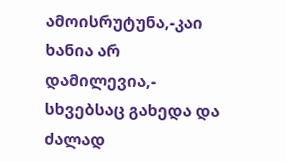ამოისრუტუნა,-კაი ხანია არ დამილევია,- სხვებსაც გახედა და ძალად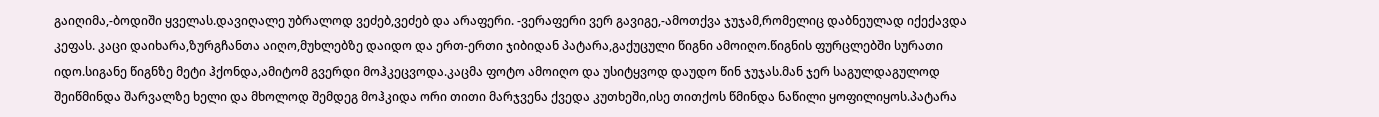გაიღიმა,-ბოდიში ყველას.დავიღალე უბრალოდ ვეძებ,ვეძებ და არაფერი. -ვერაფერი ვერ გავიგე,-ამოთქვა ჯუჯამ,რომელიც დაბნეულად იქექავდა კეფას. კაცი დაიხარა,ზურგჩანთა აიღო,მუხლებზე დაიდო და ერთ-ერთი ჯიბიდან პატარა,გაქუცული წიგნი ამოიღო.წიგნის ფურცლებში სურათი იდო.სიგანე წიგნზე მეტი ჰქონდა,ამიტომ გვერდი მოჰკეცვოდა.კაცმა ფოტო ამოიღო და უსიტყვოდ დაუდო წინ ჯუჯას.მან ჯერ საგულდაგულოდ შეიწმინდა შარვალზე ხელი და მხოლოდ შემდეგ მოჰკიდა ორი თითი მარჯვენა ქვედა კუთხეში,ისე თითქოს წმინდა ნაწილი ყოფილიყოს.პატარა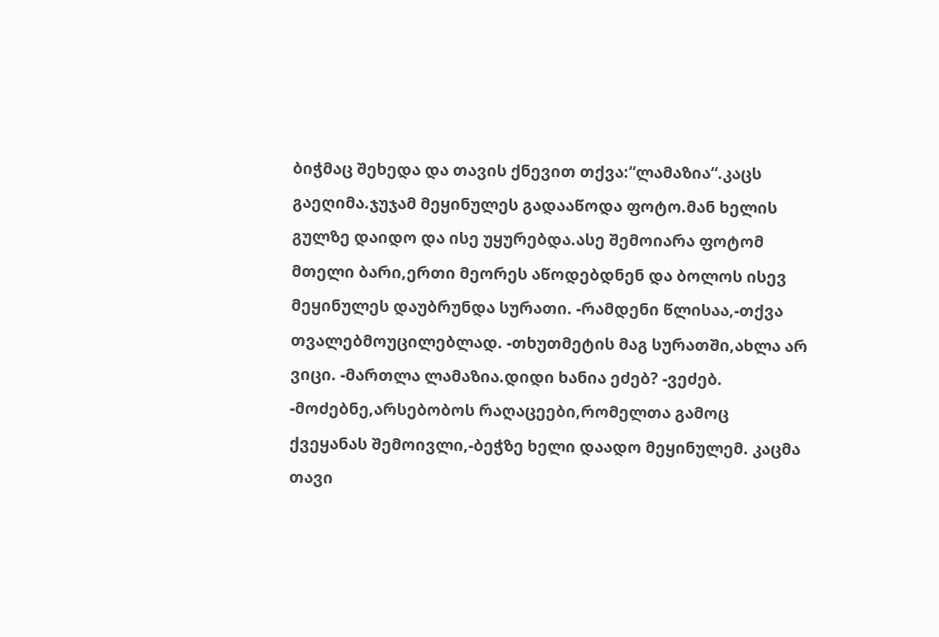ბიჭმაც შეხედა და თავის ქნევით თქვა:“ლამაზია“.კაცს გაეღიმა.ჯუჯამ მეყინულეს გადააწოდა ფოტო.მან ხელის გულზე დაიდო და ისე უყურებდა.ასე შემოიარა ფოტომ მთელი ბარი,ერთი მეორეს აწოდებდნენ და ბოლოს ისევ მეყინულეს დაუბრუნდა სურათი. -რამდენი წლისაა,-თქვა თვალებმოუცილებლად. -თხუთმეტის მაგ სურათში,ახლა არ ვიცი. -მართლა ლამაზია.დიდი ხანია ეძებ? -ვეძებ. -მოძებნე,არსებობოს რაღაცეები,რომელთა გამოც ქვეყანას შემოივლი,-ბეჭზე ხელი დაადო მეყინულემ. კაცმა თავი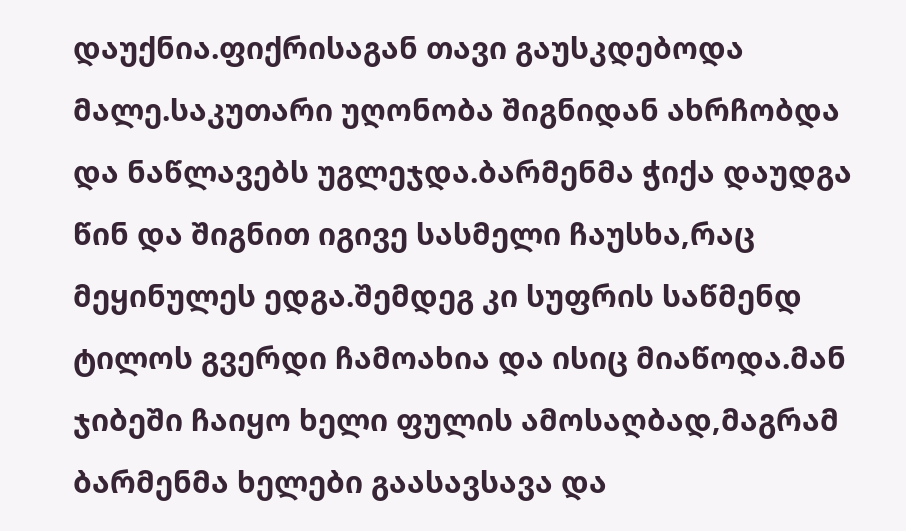დაუქნია.ფიქრისაგან თავი გაუსკდებოდა მალე.საკუთარი უღონობა შიგნიდან ახრჩობდა და ნაწლავებს უგლეჯდა.ბარმენმა ჭიქა დაუდგა წინ და შიგნით იგივე სასმელი ჩაუსხა,რაც მეყინულეს ედგა.შემდეგ კი სუფრის საწმენდ ტილოს გვერდი ჩამოახია და ისიც მიაწოდა.მან ჯიბეში ჩაიყო ხელი ფულის ამოსაღბად,მაგრამ ბარმენმა ხელები გაასავსავა და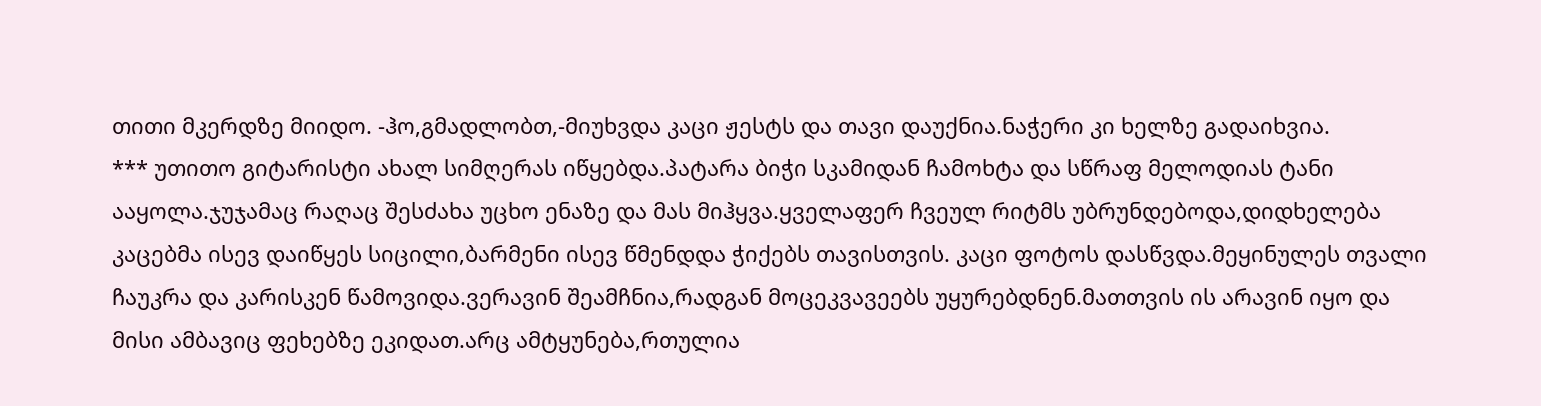თითი მკერდზე მიიდო. -ჰო,გმადლობთ,-მიუხვდა კაცი ჟესტს და თავი დაუქნია.ნაჭერი კი ხელზე გადაიხვია.
*** უთითო გიტარისტი ახალ სიმღერას იწყებდა.პატარა ბიჭი სკამიდან ჩამოხტა და სწრაფ მელოდიას ტანი ააყოლა.ჯუჯამაც რაღაც შესძახა უცხო ენაზე და მას მიჰყვა.ყველაფერ ჩვეულ რიტმს უბრუნდებოდა,დიდხელება კაცებმა ისევ დაიწყეს სიცილი,ბარმენი ისევ წმენდდა ჭიქებს თავისთვის. კაცი ფოტოს დასწვდა.მეყინულეს თვალი ჩაუკრა და კარისკენ წამოვიდა.ვერავინ შეამჩნია,რადგან მოცეკვავეებს უყურებდნენ.მათთვის ის არავინ იყო და მისი ამბავიც ფეხებზე ეკიდათ.არც ამტყუნება,რთულია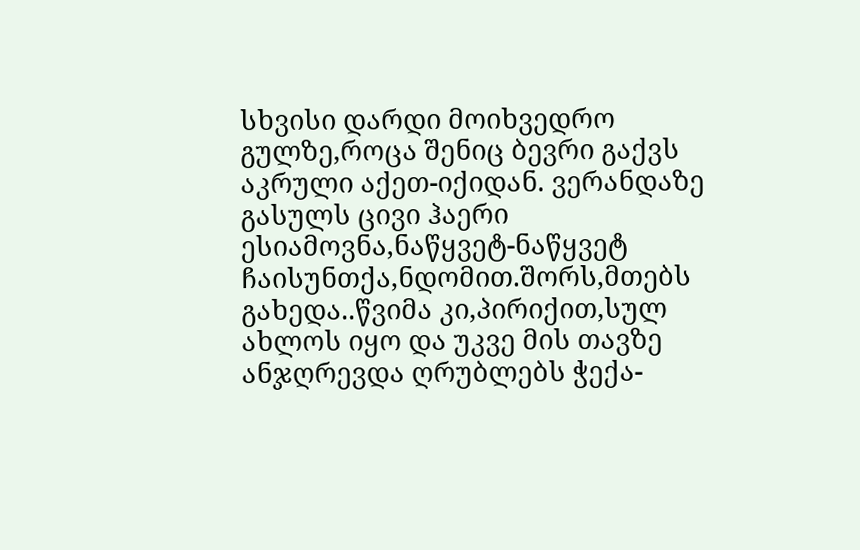სხვისი დარდი მოიხვედრო გულზე,როცა შენიც ბევრი გაქვს აკრული აქეთ-იქიდან. ვერანდაზე გასულს ცივი ჰაერი ესიამოვნა,ნაწყვეტ-ნაწყვეტ ჩაისუნთქა,ნდომით.შორს,მთებს გახედა..წვიმა კი,პირიქით,სულ ახლოს იყო და უკვე მის თავზე ანჯღრევდა ღრუბლებს ჭექა-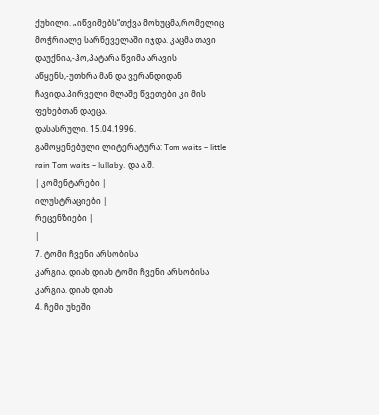ქუხილი. „იწვიმებს“თქვა მოხუცმა,რომელიც მოჭრიალე სარწეველაში იჯდა. კაცმა თავი დაუქნია,-ჰო,პატარა წვიმა არავის აწყენს,-უთხრა მან და ვერანდიდან ჩავიდა.პირველი მლაშე წვეთები კი მის ფეხებთან დაეცა.
დასასრული. 15.04.1996.
გამოყენებული ლიტერატურა: Tom waits – little rain Tom waits – lullaby. და ა.შ.
| კომენტარები |
ილუსტრაციები |
რეცენზიები |
|
7. ტომი ჩვენი არსობისა
კარგია. დიახ დიახ ტომი ჩვენი არსობისა
კარგია. დიახ დიახ
4. ჩემი უხეში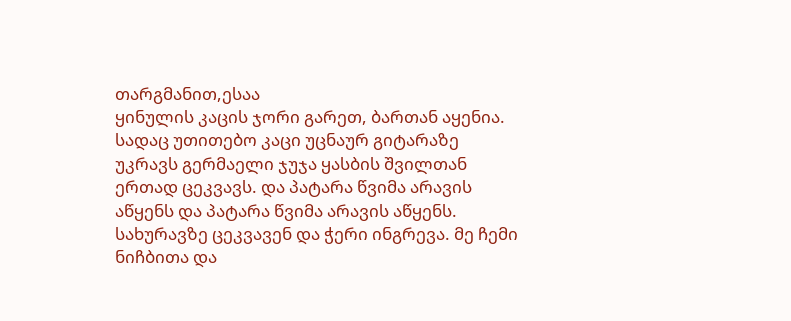თარგმანით,ესაა
ყინულის კაცის ჯორი გარეთ, ბართან აყენია. სადაც უთითებო კაცი უცნაურ გიტარაზე უკრავს გერმაელი ჯუჯა ყასბის შვილთან ერთად ცეკვავს. და პატარა წვიმა არავის აწყენს და პატარა წვიმა არავის აწყენს.
სახურავზე ცეკვავენ და ჭერი ინგრევა. მე ჩემი ნიჩბითა და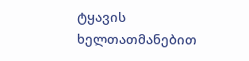ტყავის ხელთათმანებით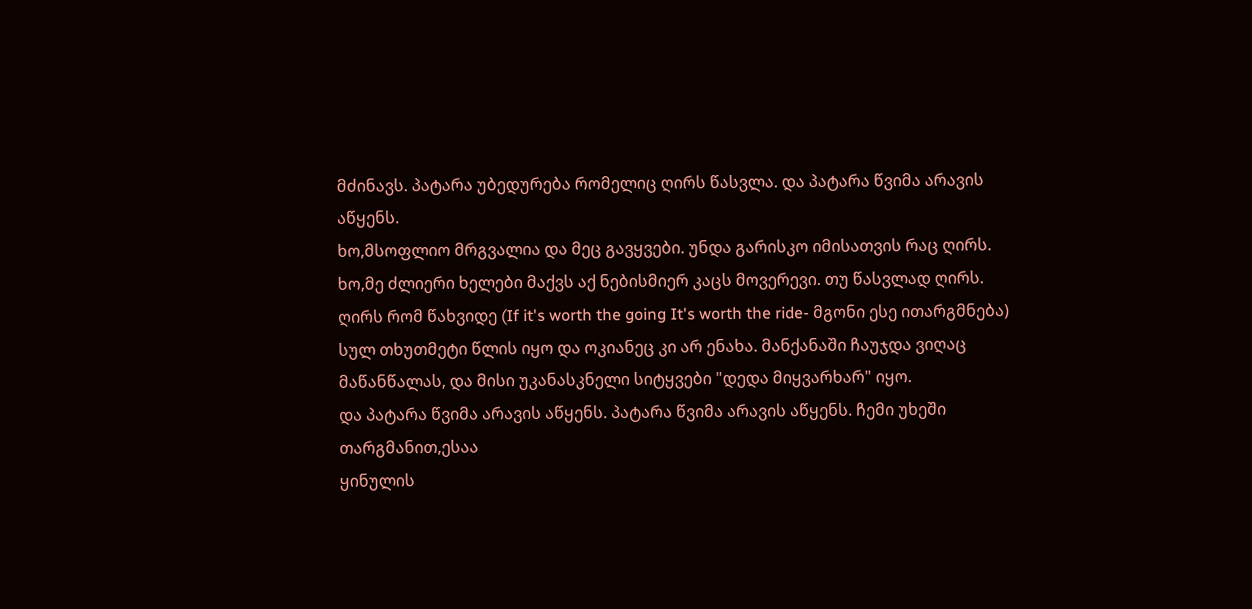მძინავს. პატარა უბედურება რომელიც ღირს წასვლა. და პატარა წვიმა არავის აწყენს.
ხო,მსოფლიო მრგვალია და მეც გავყვები. უნდა გარისკო იმისათვის რაც ღირს. ხო,მე ძლიერი ხელები მაქვს აქ ნებისმიერ კაცს მოვერევი. თუ წასვლად ღირს. ღირს რომ წახვიდე (If it's worth the going It's worth the ride- მგონი ესე ითარგმნება)
სულ თხუთმეტი წლის იყო და ოკიანეც კი არ ენახა. მანქანაში ჩაუჯდა ვიღაც მაწანწალას, და მისი უკანასკნელი სიტყვები "დედა მიყვარხარ" იყო.
და პატარა წვიმა არავის აწყენს. პატარა წვიმა არავის აწყენს. ჩემი უხეში თარგმანით,ესაა
ყინულის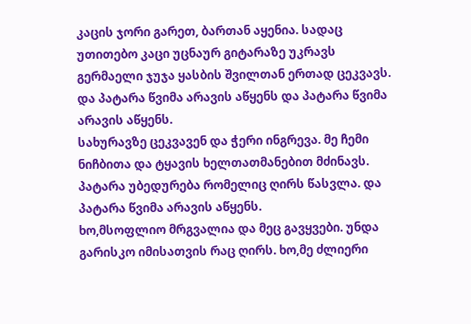კაცის ჯორი გარეთ, ბართან აყენია. სადაც უთითებო კაცი უცნაურ გიტარაზე უკრავს გერმაელი ჯუჯა ყასბის შვილთან ერთად ცეკვავს. და პატარა წვიმა არავის აწყენს და პატარა წვიმა არავის აწყენს.
სახურავზე ცეკვავენ და ჭერი ინგრევა. მე ჩემი ნიჩბითა და ტყავის ხელთათმანებით მძინავს. პატარა უბედურება რომელიც ღირს წასვლა. და პატარა წვიმა არავის აწყენს.
ხო,მსოფლიო მრგვალია და მეც გავყვები. უნდა გარისკო იმისათვის რაც ღირს. ხო,მე ძლიერი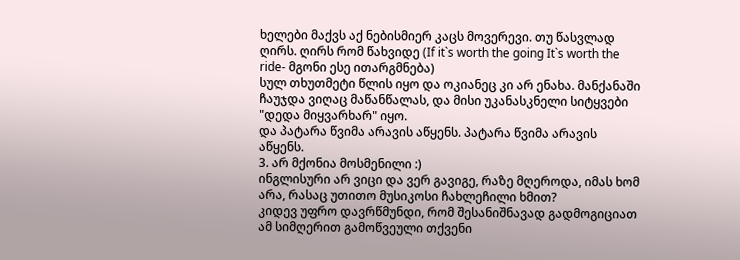ხელები მაქვს აქ ნებისმიერ კაცს მოვერევი. თუ წასვლად ღირს. ღირს რომ წახვიდე (If it`s worth the going It`s worth the ride- მგონი ესე ითარგმნება)
სულ თხუთმეტი წლის იყო და ოკიანეც კი არ ენახა. მანქანაში ჩაუჯდა ვიღაც მაწანწალას, და მისი უკანასკნელი სიტყვები "დედა მიყვარხარ" იყო.
და პატარა წვიმა არავის აწყენს. პატარა წვიმა არავის აწყენს.
3. არ მქონია მოსმენილი :)
ინგლისური არ ვიცი და ვერ გავიგე, რაზე მღეროდა, იმას ხომ არა, რასაც უთითო მუსიკოსი ჩახლეჩილი ხმით?
კიდევ უფრო დავრწმუნდი, რომ შესანიშნავად გადმოგიციათ ამ სიმღერით გამოწვეული თქვენი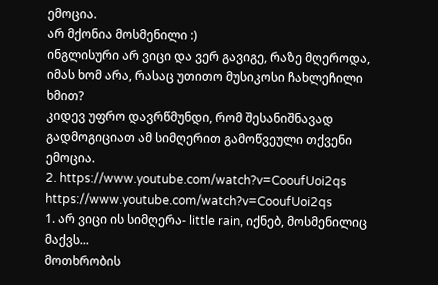ემოცია.
არ მქონია მოსმენილი :)
ინგლისური არ ვიცი და ვერ გავიგე, რაზე მღეროდა, იმას ხომ არა, რასაც უთითო მუსიკოსი ჩახლეჩილი ხმით?
კიდევ უფრო დავრწმუნდი, რომ შესანიშნავად გადმოგიციათ ამ სიმღერით გამოწვეული თქვენი ემოცია.
2. https://www.youtube.com/watch?v=CooufUoi2qs https://www.youtube.com/watch?v=CooufUoi2qs
1. არ ვიცი ის სიმღერა- little rain, იქნებ, მოსმენილიც მაქვს...
მოთხრობის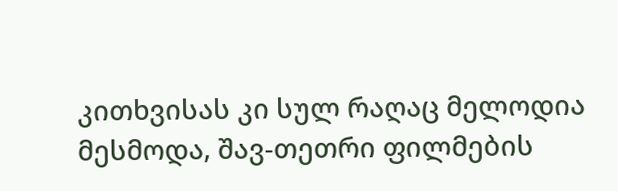კითხვისას კი სულ რაღაც მელოდია მესმოდა, შავ-თეთრი ფილმების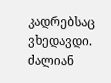კადრებსაც ვხედავდი.
ძალიან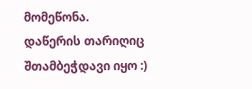მომეწონა.
დაწერის თარიღიც შთამბეჭდავი იყო :)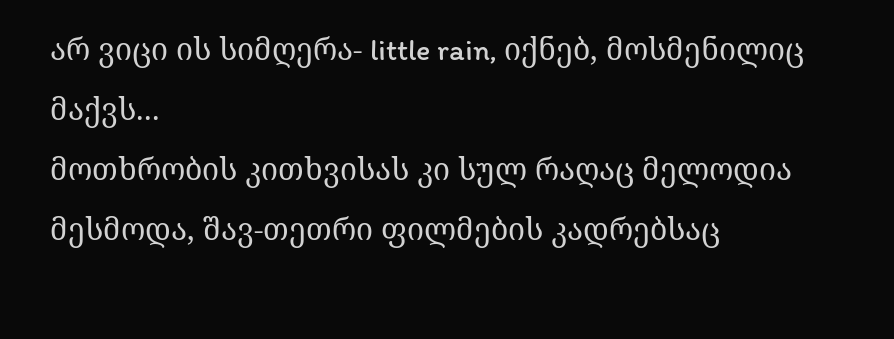არ ვიცი ის სიმღერა- little rain, იქნებ, მოსმენილიც მაქვს...
მოთხრობის კითხვისას კი სულ რაღაც მელოდია მესმოდა, შავ-თეთრი ფილმების კადრებსაც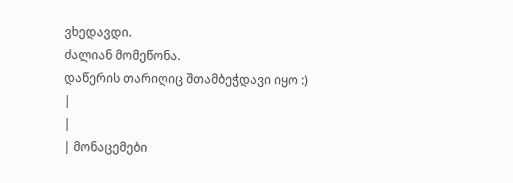ვხედავდი.
ძალიან მომეწონა.
დაწერის თარიღიც შთამბეჭდავი იყო :)
|
|
| მონაცემები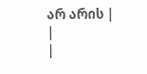არ არის |
|
|